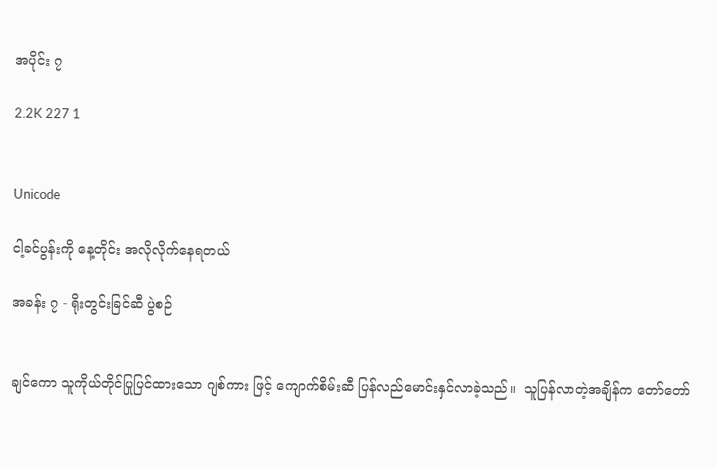အပိုင်း ၇

2.2K 227 1


Unicode

ငါ့ခင်ပွန်းကို နေ့တိုင်း အလိုလိုက်နေရတယ်

အခန်း ၇ - ရိုးတွင်းခြင်ဆီ ပွဲစဉ်


ချင်ကော သူကိုယ်တိုင်ပြုပြင်ထားသော ဂျစ်ကား ဖြင့် ကျောက်စိမ်းဆီ ပြန်လည်မောင်းနှင်လာခဲ့သည်။  သူပြန်လာတဲ့အချိန်က တော်တော်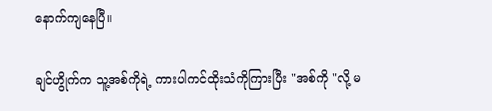နောက်ကျနေပြီ။

ချင်ဟွိုက်က သူ့အစ်ကိုရဲ့ ကားပါကင်ထိုးသံကိုကြားပြီး "အစ်ကို "လို့ မ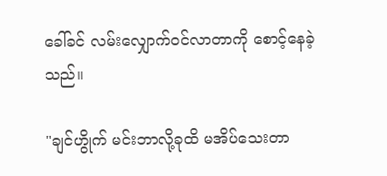ခေါ်ခင် လမ်းလျှောက်ဝင်လာတာကို စောင့်နေခဲ့သည်။

"ချင်ဟွိုက် မင်းဘာလို့ခုထိ မအိပ်သေးတာ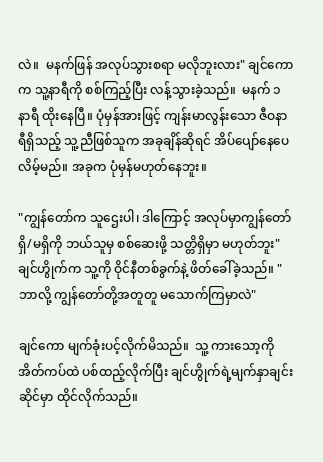လဲ။  မနက်ဖြန် အလုပ်သွားစရာ မလိုဘူးလား" ချင်ကောက သူ့နာရီကို စစ်ကြည့်ပြီး လန့်သွားခဲ့သည်။  မနက် ၁ နာရီ ထိုးနေပြီ။ ပုံမှန်အားဖြင့် ကျန်းမာလွန်းသော ဇီဝနာရီရှိသည့် သူ့ညီဖြစ်သူက အခုချိန်ဆိုရင် အိပ်ပျော်နေပေလိမ့်မည်။ အခုက ပုံမှန်မဟုတ်နေဘူး။

"ကျွန်တော်က သူဌေးပါ၊ ဒါကြောင့် အလုပ်မှာကျွန်တော် ရှိ/မရှိကို ဘယ်သူမှ စစ်ဆေးဖို့ သတ္တိရှိမှာ မဟုတ်ဘူး"  ချင်ဟွိုက်က သူ့ကို ဝိုင်နီတစ်ခွက်နဲ့ ဖိတ်ခေါ်ခဲ့သည်။ "ဘာလို့ ကျွန်တော်တို့အတူတူ မသောက်ကြမှာလဲ"

ချင်ကော မျက်ခုံးပင့်လိုက်မိသည်။  သူ့ ကားသော့ကို အိတ်ကပ်ထဲ ပစ်ထည့်လိုက်ပြီး ချင်ဟွိုက်ရဲ့မျက်နှာချင်းဆိုင်မှာ ထိုင်လိုက်သည်။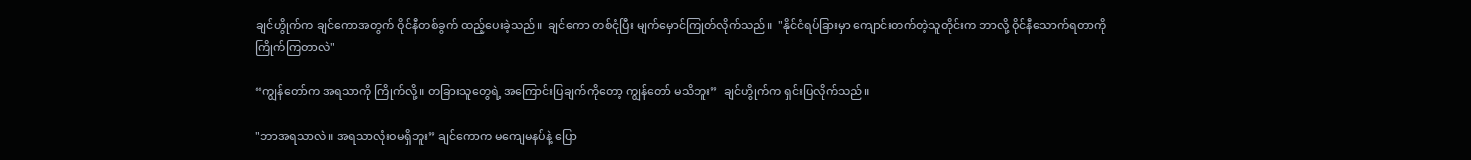ချင်ဟွိုက်က ချင်ကောအတွက် ဝိုင်နီတစ်ခွက် ထည့်ပေးခဲ့သည်။  ချင်ကော တစ်ငုံပြီး မျက်မှောင်ကြုတ်လိုက်သည်။  "နိုင်ငံရပ်ခြားမှာ ကျောင်းတက်တဲ့သူတိုင်းက ဘာလို့ ဝိုင်နီသောက်ရတာကို ကြိုက်ကြတာလဲ"

“ကျွန်တော်က အရသာကို ကြိုက်လို့။ တခြားသူတွေရဲ့ အကြောင်းပြချက်ကိုတော့ ကျွန်တော် မသိဘူး”  ချင်ဟွိုက်က ရှင်းပြလိုက်သည်။

"ဘာအရသာလဲ။ အရသာလုံးဝမရှိဘူး” ချင်ကောက မကျေမနပ်နဲ့ ပြော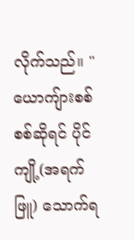လိုက်သည်။ "ယောကျ်ားစစ်စစ်ဆိုရင် ပိုင်ကျို့(အရက်ဖြူ) သောက်ရ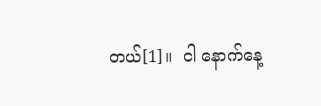တယ်[1]။  ငါ နောက်နေ့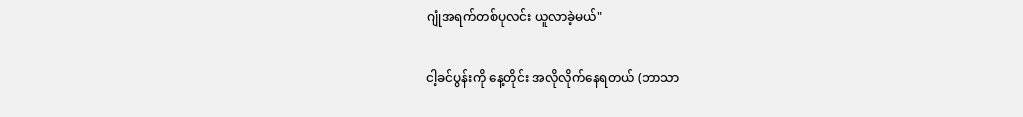ဂျုံအရက်တစ်ပုလင်း ယူလာခဲ့မယ်"

ငါ့ခင်ပွန်းကို နေ့တိုင်း အလိုလိုက်နေရတယ် (ဘာသာ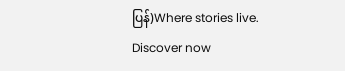ပြန်)Where stories live. Discover now